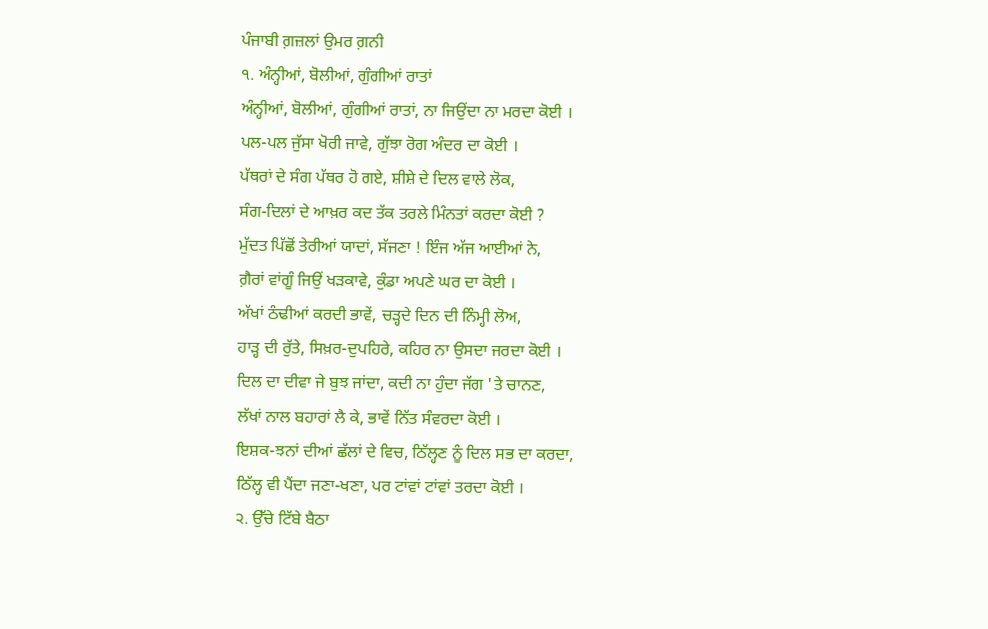ਪੰਜਾਬੀ ਗ਼ਜ਼ਲਾਂ ਉਮਰ ਗ਼ਨੀ
੧. ਅੰਨ੍ਹੀਆਂ, ਬੋਲੀਆਂ, ਗੁੰਗੀਆਂ ਰਾਤਾਂ
ਅੰਨ੍ਹੀਆਂ, ਬੋਲੀਆਂ, ਗੁੰਗੀਆਂ ਰਾਤਾਂ, ਨਾ ਜਿਉਂਦਾ ਨਾ ਮਰਦਾ ਕੋਈ ।
ਪਲ-ਪਲ ਜੁੱਸਾ ਖੋਰੀ ਜਾਵੇ, ਗੁੱਝਾ ਰੋਗ ਅੰਦਰ ਦਾ ਕੋਈ ।
ਪੱਥਰਾਂ ਦੇ ਸੰਗ ਪੱਥਰ ਹੋ ਗਏ, ਸ਼ੀਸ਼ੇ ਦੇ ਦਿਲ ਵਾਲੇ ਲੋਕ,
ਸੰਗ-ਦਿਲਾਂ ਦੇ ਆਖ਼ਰ ਕਦ ਤੱਕ ਤਰਲੇ ਮਿੰਨਤਾਂ ਕਰਦਾ ਕੋਈ ?
ਮੁੱਦਤ ਪਿੱਛੋਂ ਤੇਰੀਆਂ ਯਾਦਾਂ, ਸੱਜਣਾ ! ਇੰਜ ਅੱਜ ਆਈਆਂ ਨੇ,
ਗ਼ੈਰਾਂ ਵਾਂਗੂੰ ਜਿਉਂ ਖੜਕਾਵੇ, ਕੁੰਡਾ ਅਪਣੇ ਘਰ ਦਾ ਕੋਈ ।
ਅੱਖਾਂ ਠੰਢੀਆਂ ਕਰਦੀ ਭਾਵੇਂ, ਚੜ੍ਹਦੇ ਦਿਨ ਦੀ ਨਿੰਮ੍ਹੀ ਲੋਅ,
ਹਾੜ੍ਹ ਦੀ ਰੁੱਤੇ, ਸਿਖ਼ਰ-ਦੁਪਹਿਰੇ, ਕਹਿਰ ਨਾ ਉਸਦਾ ਜਰਦਾ ਕੋਈ ।
ਦਿਲ ਦਾ ਦੀਵਾ ਜੇ ਬੁਝ ਜਾਂਦਾ, ਕਦੀ ਨਾ ਹੁੰਦਾ ਜੱਗ 'ਤੇ ਚਾਨਣ,
ਲੱਖਾਂ ਨਾਲ ਬਹਾਰਾਂ ਲੈ ਕੇ, ਭਾਵੇਂ ਨਿੱਤ ਸੰਵਰਦਾ ਕੋਈ ।
ਇਸ਼ਕ-ਝਨਾਂ ਦੀਆਂ ਛੱਲਾਂ ਦੇ ਵਿਚ, ਠਿੱਲ੍ਹਣ ਨੂੰ ਦਿਲ ਸਭ ਦਾ ਕਰਦਾ,
ਠਿੱਲ੍ਹ ਵੀ ਪੈਂਦਾ ਜਣਾ-ਖਣਾ, ਪਰ ਟਾਂਵਾਂ ਟਾਂਵਾਂ ਤਰਦਾ ਕੋਈ ।
੨. ਉੱਚੇ ਟਿੱਬੇ ਬੈਠਾ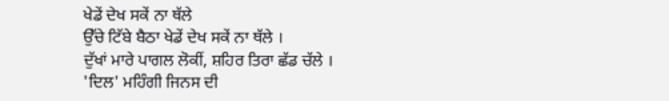ਖੇਡੇਂ ਦੇਖ ਸਕੇਂ ਨਾ ਥੱਲੇ
ਉੱਚੇ ਟਿੱਬੇ ਬੈਠਾ ਖੇਡੇਂ ਦੇਖ ਸਕੇਂ ਨਾ ਥੱਲੇ ।
ਦੁੱਖਾਂ ਮਾਰੇ ਪਾਗਲ ਲੋਕੀਂ, ਸ਼ਹਿਰ ਤਿਰਾ ਛੱਡ ਚੱਲੇ ।
'ਦਿਲ' ਮਹਿੰਗੀ ਜਿਨਸ ਦੀ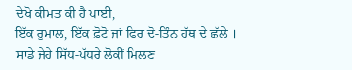ਦੇਖੋ ਕੀਮਤ ਕੀ ਹੈ ਪਾਈ,
ਇੱਕ ਰੁਮਾਲ, ਇੱਕ ਫ਼ੋਟੋ ਜਾਂ ਫਿਰ ਦੋ-ਤਿੰਨ ਹੱਥ ਦੇ ਛੱਲੇ ।
ਸਾਡੇ ਜੇਹੇ ਸਿੱਧ-ਪੱਧਰੇ ਲੋਕੀਂ ਮਿਲਣ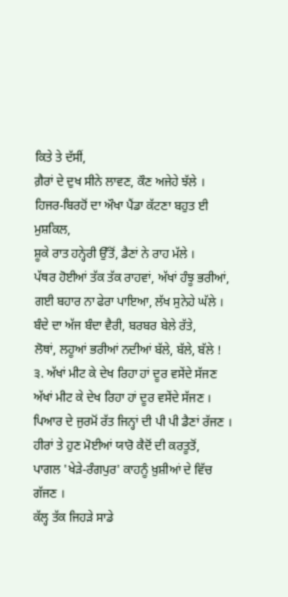ਕਿਤੇ ਤੇ ਦੱਸੀਂ,
ਗ਼ੈਰਾਂ ਦੇ ਦੁਖ ਸੀਨੇ ਲਾਵਣ, ਕੌਣ ਅਜੇਹੇ ਝੱਲੇ ।
ਹਿਜਰ-ਬਿਰਹੋਂ ਦਾ ਔਖਾ ਪੈਂਡਾ ਕੱਟਣਾ ਬਹੁਤ ਈ ਮੁਸ਼ਕਿਲ,
ਸ਼ੂਕੇ ਰਾਤ ਹਨ੍ਹੇਰੀ ਉੱਤੋਂ, ਡੈਣਾਂ ਨੇ ਰਾਹ ਮੱਲੇ ।
ਪੱਥਰ ਹੋਈਆਂ ਤੱਕ ਤੱਕ ਰਾਹਵਾਂ, ਅੱਖਾਂ ਹੰਝੂ ਭਰੀਆਂ,
ਗਈ ਬਹਾਰ ਨਾ ਫੇਰਾ ਪਾਇਆ, ਲੱਖ ਸੁਨੇਹੇ ਘੱਲੇ ।
ਬੰਦੇ ਦਾ ਅੱਜ ਬੰਦਾ ਵੈਰੀ, ਬਰਬਰ ਬੇਲੇ ਰੱਤੇ,
ਲੋਥਾਂ, ਲਹੂਆਂ ਭਰੀਆਂ ਨਦੀਆਂ ਬੱਲੇ, ਬੱਲੇ, ਬੱਲੇ !
੩. ਅੱਖਾਂ ਮੀਟ ਕੇ ਦੇਖ ਰਿਹਾ ਹਾਂ ਦੂਰ ਵਸੇਂਦੇ ਸੱਜਣ
ਅੱਖਾਂ ਮੀਟ ਕੇ ਦੇਖ ਰਿਹਾ ਹਾਂ ਦੂਰ ਵਸੇਂਦੇ ਸੱਜਣ ।
ਪਿਆਰ ਦੇ ਜੁਰਮੋਂ ਰੱਤ ਜਿਨ੍ਹਾਂ ਦੀ ਪੀ ਪੀ ਡੈਣਾਂ ਰੱਜਣ ।
ਹੀਰਾਂ ਤੇ ਹੁਣ ਮੋਈਆਂ ਯਾਰੋ ਕੈਦੋਂ ਦੀ ਕਰਤੂਤੋਂ,
ਪਾਗਲ 'ਖੇੜੇ-ਰੰਗਪੁਰ' ਕਾਹਨੂੰ ਖ਼ੁਸ਼ੀਆਂ ਦੇ ਵਿੱਚ ਗੱਜਣ ।
ਕੱਲ੍ਹ ਤੱਕ ਜਿਹੜੇ ਸਾਡੇ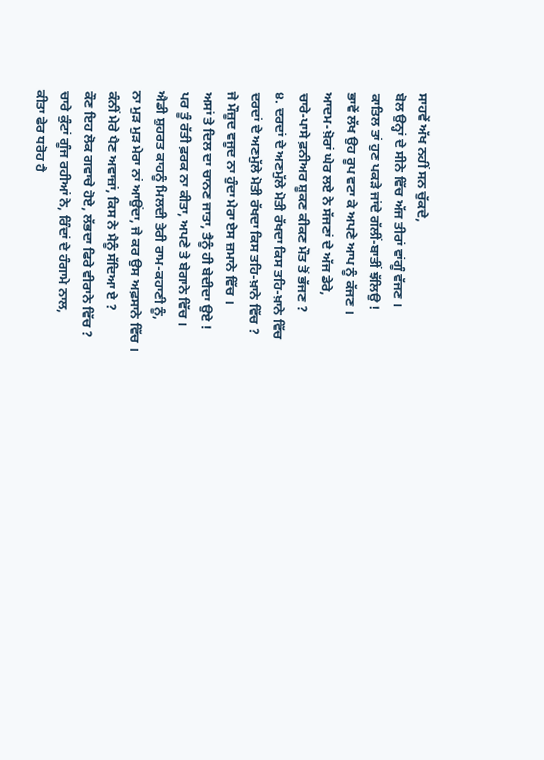ਸਾਹਵੇਂ ਅੱਖ ਨਹੀਂ ਸਨ ਚੁੱਕਦੇ,
ਬੋਲ ਉਨ੍ਹਾਂ ਦੇ ਸੀਨੇ ਵਿੱਚ ਅੱਜ ਤੀਰਾਂ ਵਾਂਗੂੰ ਵੱਜਣ ।
ਕਾਤਿਲ ਤਾਂ ਹੁਣ ਪਕੜੇ ਜਾਂਦੇ ਗੱਲੀਂ-ਬਾਤੀਂ ਝੱਲਿਉ !
ਭਾਵੇਂ ਲੱਖ ਉਹ ਰੂਪ ਵਟਾ ਕੇ ਅਪਣੇ ਆਪ ਨੂੰ ਕੱਜਣ ।
ਆਦਮ-ਖ਼ੋਰਾਂ ਘੇਰ ਲਏ ਨੇ ਸੱਜਣਾਂ ਦੇ ਅੱਜ ਡੇਰੇ,
ਚਾਰੇ-ਪਾਸੇ ਫ਼ਨੀਅਰ ਸ਼ੂਕਣ ਕੀਕਣ ਮੌਤ ਤੋਂ ਭੱਜਣ ?
੪. ਦਰਦਾਂ ਦੇ ਅਣਮੁੱਲੇ ਮੋਤੀ ਰੱਖਦਾ ਕਿਸ ਤਹਿ-ਖ਼ਾਨੇ ਵਿੱਚ
ਦਰਦਾਂ ਦੇ ਅਣਮੁੱਲੇ ਮੋਤੀ ਰੱਖਦਾ ਕਿਸ ਤਹਿ-ਖ਼ਾਨੇ ਵਿੱਚ ?
ਜੇ ਮੌਜ਼ੂਦ ਵਜੂਦ ਨਾ ਹੁੰਦਾ ਮੇਰਾ ਏਸ ਜ਼ਮਾਨੇ ਵਿੱਚ ।
ਅਸਾਂ ਤੇ ਦਿਲ ਦਾ ਚਾਨਣ ਜਾਤਾ, ਤੈਨੂੰ ਹੀ ਬੇਦੀਦਾ ਉਏ !
ਪਰ ਤੂੰ ਰੱਤੀ ਫ਼ਰਕ ਨਾ ਕੀਤਾ, ਅਪਣੇ ਤੇ ਬੇਗਾਨੇ ਵਿੱਚ ।
ਐਡੀ ਸ਼ੁਹਰਤ ਕਾਹਨੂੰ ਮਿਲਦੀ ਤੇਰੀ ਰਾਮ-ਕਹਾਣੀ ਨੂੰ,
ਨਾ ਮੁੜ ਮੁੜ ਮੇਰਾ ਨਾਂ ਆਉਂਦਾ, ਜੇ ਕਰ ਉਸ ਅਫ਼ਸਾਨੇ ਵਿੱਚ ।
ਕੰਨੀਂ ਮੇਰੇ ਪੈਣ ਅਵਾਜ਼ਾਂ, ਕਿਸ ਨੇ ਮੈਨੂੰ ਸੱਦਿਆ ਏ ?
ਕੌਣ ਇਹ ਲੋਕ ਗਵਾਚੇ ਹੋਏ, ਲੱਭਦਾ ਫਿਰੇ ਵੀਰਾਨੇ ਵਿੱਚ ?
ਚਾਰੇ ਕੁੰਟਾਂ ਗੂੰਜ ਰਹੀਆਂ ਨੇ, ਰਿੰਦਾਂ ਦੇ ਹੰਗਾਮੇ ਨਾਲ,
ਕੀਤਾ ਫੇਰ ਧਰੋਹ ਹੈ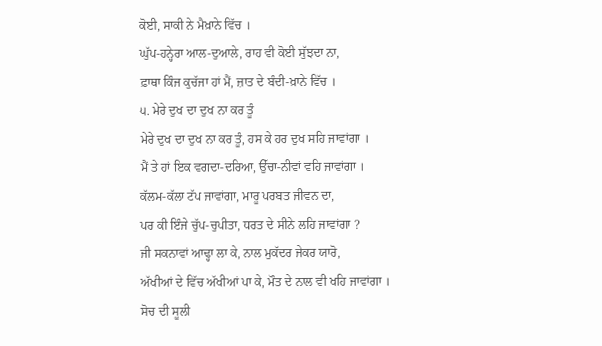ਕੋਈ, ਸਾਕੀ ਨੇ ਮੈਖ਼ਾਨੇ ਵਿੱਚ ।
ਘੁੱਪ-ਹਨ੍ਹੇਰਾ ਆਲ-ਦੁਆਲੇ, ਰਾਹ ਵੀ ਕੋਈ ਸੁੱਝਦਾ ਨਾ,
ਫ਼ਾਥਾ ਕਿੰਜ ਕੁਚੱਜਾ ਹਾਂ ਮੈਂ, ਜ਼ਾਤ ਦੇ ਬੰਦੀ-ਖ਼ਾਨੇ ਵਿੱਚ ।
੫. ਮੇਰੇ ਦੁਖ ਦਾ ਦੁਖ ਨਾ ਕਰ ਤੂੰ
ਮੇਰੇ ਦੁਖ ਦਾ ਦੁਖ ਨਾ ਕਰ ਤੂੰ, ਹਸ ਕੇ ਹਰ ਦੁਖ ਸਹਿ ਜਾਵਾਂਗਾ ।
ਮੈਂ ਤੇ ਹਾਂ ਇਕ ਵਗਦਾ-ਦਰਿਆ, ਉੱਚਾ-ਨੀਵਾਂ ਵਹਿ ਜਾਵਾਂਗਾ ।
ਕੱਲਮ-ਕੱਲਾ ਟੱਪ ਜਾਵਾਂਗਾ, ਮਾਰੂ ਪਰਬਤ ਜੀਵਨ ਦਾ,
ਪਰ ਕੀ ਇੰਜੇ ਚੁੱਪ-ਚੁਪੀਤਾ, ਧਰਤ ਦੇ ਸੀਨੇ ਲਹਿ ਜਾਵਾਂਗਾ ?
ਜੀ ਸਕਨਾਵਾਂ ਆਢ੍ਹਾ ਲਾ ਕੇ, ਨਾਲ ਮੁਕੱਦਰ ਜੇਕਰ ਯਾਰੋ,
ਅੱਖੀਆਂ ਦੇ ਵਿੱਚ ਅੱਖੀਆਂ ਪਾ ਕੇ, ਮੌਤ ਦੇ ਨਾਲ ਵੀ ਖਹਿ ਜਾਵਾਂਗਾ ।
ਸੋਚ ਦੀ ਸੂਲੀ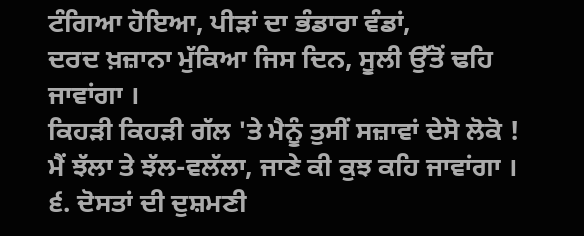ਟੰਗਿਆ ਹੋਇਆ, ਪੀੜਾਂ ਦਾ ਭੰਡਾਰਾ ਵੰਡਾਂ,
ਦਰਦ ਖ਼ਜ਼ਾਨਾ ਮੁੱਕਿਆ ਜਿਸ ਦਿਨ, ਸੂਲੀ ਉੱਤੋਂ ਢਹਿ ਜਾਵਾਂਗਾ ।
ਕਿਹੜੀ ਕਿਹੜੀ ਗੱਲ 'ਤੇ ਮੈਨੂੰ ਤੁਸੀਂ ਸਜ਼ਾਵਾਂ ਦੇਸੋ ਲੋਕੋ !
ਮੈਂ ਝੱਲਾ ਤੇ ਝੱਲ-ਵਲੱਲਾ, ਜਾਣੇ ਕੀ ਕੁਝ ਕਹਿ ਜਾਵਾਂਗਾ ।
੬. ਦੋਸਤਾਂ ਦੀ ਦੁਸ਼ਮਣੀ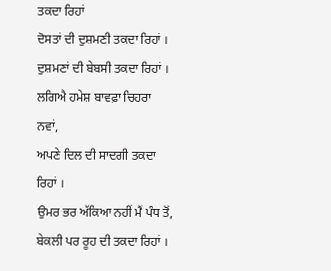ਤਕਦਾ ਰਿਹਾਂ
ਦੋਸਤਾਂ ਦੀ ਦੁਸ਼ਮਣੀ ਤਕਦਾ ਰਿਹਾਂ ।
ਦੁਸ਼ਮਣਾਂ ਦੀ ਬੇਬਸੀ ਤਕਦਾ ਰਿਹਾਂ ।
ਲਗਿਐ ਹਮੇਸ਼ ਬਾਵਫ਼ਾ ਚਿਹਰਾ ਨਵਾਂ,
ਅਪਣੇ ਦਿਲ ਦੀ ਸਾਦਗੀ ਤਕਦਾ ਰਿਹਾਂ ।
ਉਮਰ ਭਰ ਅੱਕਿਆ ਨਹੀਂ ਮੈਂ ਪੰਧ ਤੋਂ,
ਬੇਕਲੀ ਪਰ ਰੂਹ ਦੀ ਤਕਦਾ ਰਿਹਾਂ ।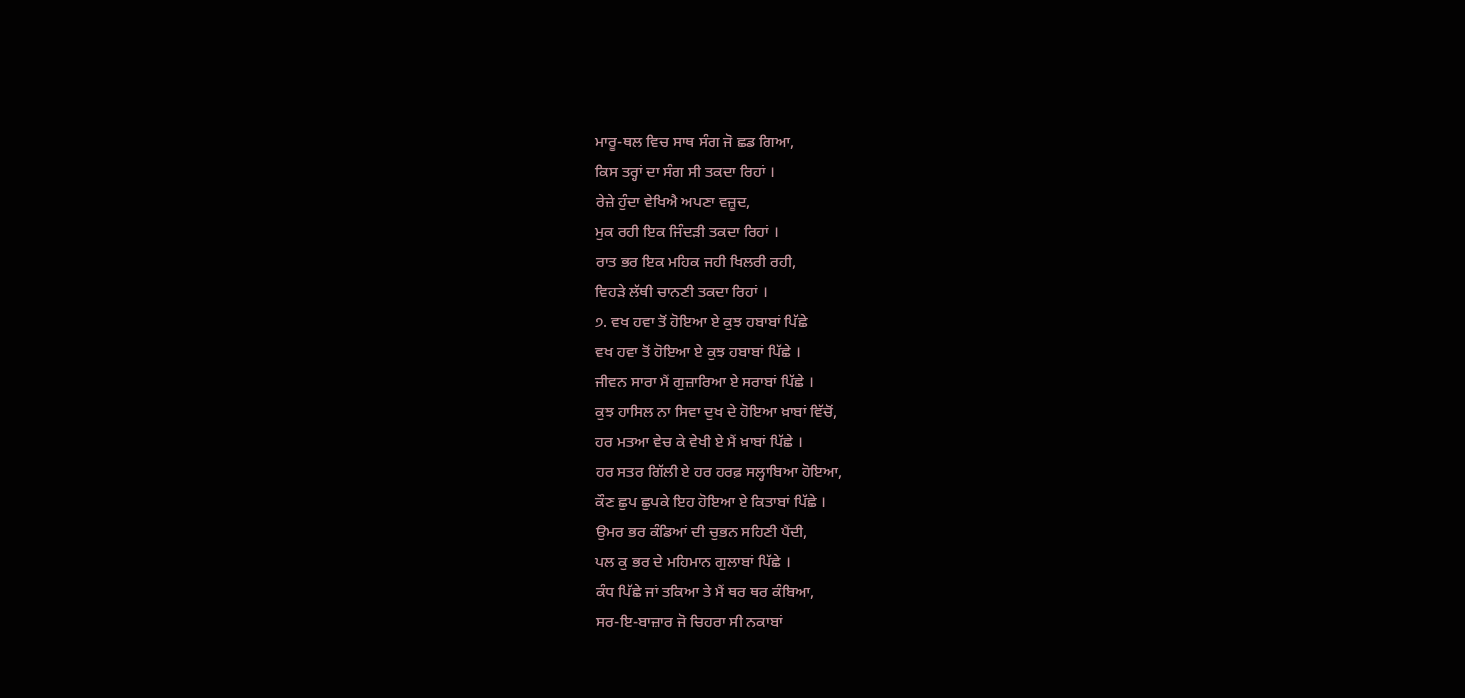ਮਾਰੂ-ਥਲ ਵਿਚ ਸਾਥ ਸੰਗ ਜੋ ਛਡ ਗਿਆ,
ਕਿਸ ਤਰ੍ਹਾਂ ਦਾ ਸੰਗ ਸੀ ਤਕਦਾ ਰਿਹਾਂ ।
ਰੇਜ਼ੇ ਹੁੰਦਾ ਵੇਖਿਐ ਅਪਣਾ ਵਜ਼ੂਦ,
ਮੁਕ ਰਹੀ ਇਕ ਜਿੰਦੜੀ ਤਕਦਾ ਰਿਹਾਂ ।
ਰਾਤ ਭਰ ਇਕ ਮਹਿਕ ਜਹੀ ਖਿਲਰੀ ਰਹੀ,
ਵਿਹੜੇ ਲੱਥੀ ਚਾਨਣੀ ਤਕਦਾ ਰਿਹਾਂ ।
੭. ਵਖ ਹਵਾ ਤੋਂ ਹੋਇਆ ਏ ਕੁਝ ਹਬਾਬਾਂ ਪਿੱਛੇ
ਵਖ ਹਵਾ ਤੋਂ ਹੋਇਆ ਏ ਕੁਝ ਹਬਾਬਾਂ ਪਿੱਛੇ ।
ਜੀਵਨ ਸਾਰਾ ਮੈਂ ਗੁਜ਼ਾਰਿਆ ਏ ਸਰਾਬਾਂ ਪਿੱਛੇ ।
ਕੁਝ ਹਾਸਿਲ ਨਾ ਸਿਵਾ ਦੁਖ ਦੇ ਹੋਇਆ ਖ਼ਾਬਾਂ ਵਿੱਚੋਂ,
ਹਰ ਮਤਆ ਵੇਚ ਕੇ ਵੇਖੀ ਏ ਮੈਂ ਖ਼ਾਬਾਂ ਪਿੱਛੇ ।
ਹਰ ਸਤਰ ਗਿੱਲੀ ਏ ਹਰ ਹਰਫ਼ ਸਲ੍ਹਾਬਿਆ ਹੋਇਆ,
ਕੌਣ ਛੁਪ ਛੁਪਕੇ ਇਹ ਹੋਇਆ ਏ ਕਿਤਾਬਾਂ ਪਿੱਛੇ ।
ਉਮਰ ਭਰ ਕੰਡਿਆਂ ਦੀ ਚੁਭਨ ਸਹਿਣੀ ਪੈਂਦੀ,
ਪਲ ਕੁ ਭਰ ਦੇ ਮਹਿਮਾਨ ਗੁਲਾਬਾਂ ਪਿੱਛੇ ।
ਕੰਧ ਪਿੱਛੇ ਜਾਂ ਤਕਿਆ ਤੇ ਮੈਂ ਥਰ ਥਰ ਕੰਬਿਆ,
ਸਰ-ਇ-ਬਾਜ਼ਾਰ ਜੋ ਚਿਹਰਾ ਸੀ ਨਕਾਬਾਂ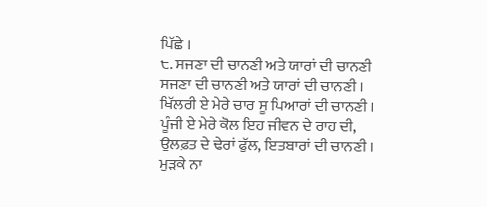ਪਿੱਛੇ ।
੮. ਸਜਣਾ ਦੀ ਚਾਨਣੀ ਅਤੇ ਯਾਰਾਂ ਦੀ ਚਾਨਣੀ
ਸਜਣਾ ਦੀ ਚਾਨਣੀ ਅਤੇ ਯਾਰਾਂ ਦੀ ਚਾਨਣੀ ।
ਖਿੱਲਰੀ ਏ ਮੇਰੇ ਚਾਰ ਸੂ ਪਿਆਰਾਂ ਦੀ ਚਾਨਣੀ ।
ਪੂੰਜੀ ਏ ਮੇਰੇ ਕੋਲ ਇਹ ਜੀਵਨ ਦੇ ਰਾਹ ਦੀ,
ਉਲਫ਼ਤ ਦੇ ਢੇਰਾਂ ਫੁੱਲ, ਇਤਬਾਰਾਂ ਦੀ ਚਾਨਣੀ ।
ਮੁੜਕੇ ਨਾ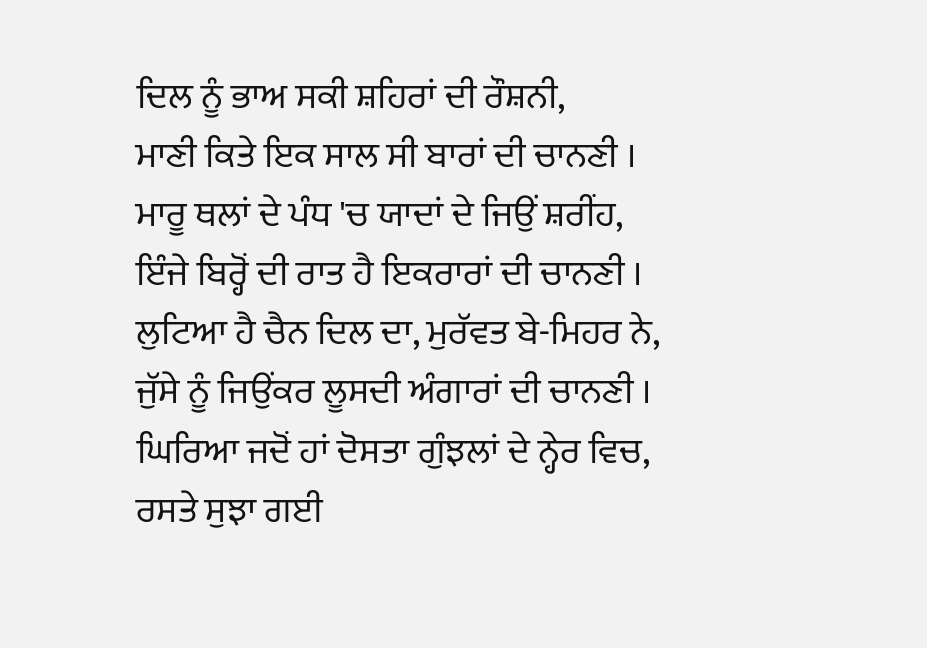ਦਿਲ ਨੂੰ ਭਾਅ ਸਕੀ ਸ਼ਹਿਰਾਂ ਦੀ ਰੌਸ਼ਨੀ,
ਮਾਣੀ ਕਿਤੇ ਇਕ ਸਾਲ ਸੀ ਬਾਰਾਂ ਦੀ ਚਾਨਣੀ ।
ਮਾਰੂ ਥਲਾਂ ਦੇ ਪੰਧ 'ਚ ਯਾਦਾਂ ਦੇ ਜਿਉਂ ਸ਼ਰੀਂਹ,
ਇੰਜੇ ਬਿਰ੍ਹੋਂ ਦੀ ਰਾਤ ਹੈ ਇਕਰਾਰਾਂ ਦੀ ਚਾਨਣੀ ।
ਲੁਟਿਆ ਹੈ ਚੈਨ ਦਿਲ ਦਾ, ਮੁਰੱਵਤ ਬੇ-ਮਿਹਰ ਨੇ,
ਜੁੱਸੇ ਨੂੰ ਜਿਉਂਕਰ ਲੂਸਦੀ ਅੰਗਾਰਾਂ ਦੀ ਚਾਨਣੀ ।
ਘਿਰਿਆ ਜਦੋਂ ਹਾਂ ਦੋਸਤਾ ਗੁੰਝਲਾਂ ਦੇ ਨ੍ਹੇਰ ਵਿਚ,
ਰਸਤੇ ਸੁਝਾ ਗਈ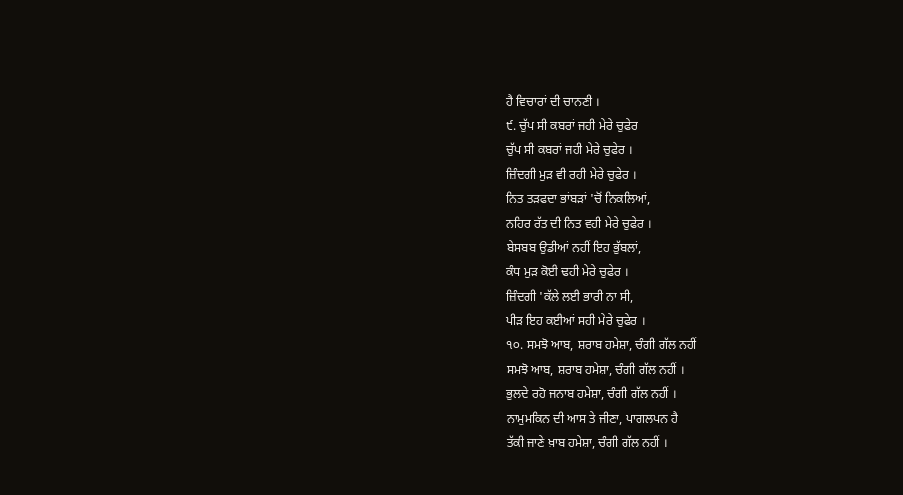ਹੈ ਵਿਚਾਰਾਂ ਦੀ ਚਾਨਣੀ ।
੯. ਚੁੱਪ ਸੀ ਕਬਰਾਂ ਜਹੀ ਮੇਰੇ ਚੁਫੇਰ
ਚੁੱਪ ਸੀ ਕਬਰਾਂ ਜਹੀ ਮੇਰੇ ਚੁਫੇਰ ।
ਜ਼ਿੰਦਗੀ ਮੁੜ ਵੀ ਰਹੀ ਮੇਰੇ ਚੁਫੇਰ ।
ਨਿਤ ਤੜਫਦਾ ਭਾਂਬੜਾਂ 'ਚੋਂ ਨਿਕਲਿਆਂ,
ਨਹਿਰ ਰੱਤ ਦੀ ਨਿਤ ਵਹੀ ਮੇਰੇ ਚੁਫੇਰ ।
ਬੇਸਬਬ ਉਡੀਆਂ ਨਹੀਂ ਇਹ ਭੁੱਬਲਾਂ,
ਕੰਧ ਮੁੜ ਕੋਈ ਢਹੀ ਮੇਰੇ ਚੁਫੇਰ ।
ਜ਼ਿੰਦਗੀ 'ਕੱਲੇ ਲਈ ਭਾਰੀ ਨਾ ਸੀ,
ਪੀੜ ਇਹ ਕਈਆਂ ਸਹੀ ਮੇਰੇ ਚੁਫੇਰ ।
੧੦. ਸਮਝੋ ਆਬ, ਸ਼ਰਾਬ ਹਮੇਸ਼ਾ, ਚੰਗੀ ਗੱਲ ਨਹੀਂ
ਸਮਝੋ ਆਬ, ਸ਼ਰਾਬ ਹਮੇਸ਼ਾ, ਚੰਗੀ ਗੱਲ ਨਹੀਂ ।
ਭੁਲਦੇ ਰਹੋ ਜਨਾਬ ਹਮੇਸ਼ਾ, ਚੰਗੀ ਗੱਲ ਨਹੀਂ ।
ਨਾਮੁਮਕਿਨ ਦੀ ਆਸ ਤੇ ਜੀਣਾ, ਪਾਗਲਪਨ ਹੈ
ਤੱਕੀ ਜਾਣੇ ਖ਼ਾਬ ਹਮੇਸ਼ਾ, ਚੰਗੀ ਗੱਲ ਨਹੀਂ ।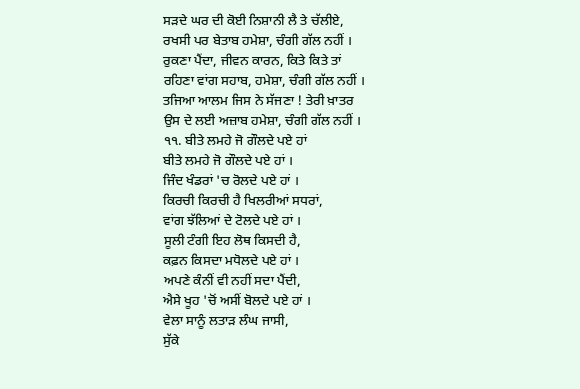ਸੜਦੇ ਘਰ ਦੀ ਕੋਈ ਨਿਸ਼ਾਨੀ ਲੈ ਤੇ ਚੱਲੀਏ,
ਰਖਸੀ ਪਰ ਬੇਤਾਬ ਹਮੇਸ਼ਾ, ਚੰਗੀ ਗੱਲ ਨਹੀਂ ।
ਰੁਕਣਾ ਪੈਂਦਾ, ਜੀਵਨ ਕਾਰਨ, ਕਿਤੇ ਕਿਤੇ ਤਾਂ
ਰਹਿਣਾ ਵਾਂਗ ਸਹਾਬ, ਹਮੇਸ਼ਾ, ਚੰਗੀ ਗੱਲ ਨਹੀਂ ।
ਤਜਿਆ ਆਲਮ ਜਿਸ ਨੇ ਸੱਜਣਾ ! ਤੇਰੀ ਖ਼ਾਤਰ
ਉਸ ਦੇ ਲਈ ਅਜ਼ਾਬ ਹਮੇਸ਼ਾ, ਚੰਗੀ ਗੱਲ ਨਹੀਂ ।
੧੧. ਬੀਤੇ ਲਮਹੇ ਜੋ ਗੌਲਦੇ ਪਏ ਹਾਂ
ਬੀਤੇ ਲਮਹੇ ਜੋ ਗੌਲਦੇ ਪਏ ਹਾਂ ।
ਜਿੰਦ ਖੰਡਰਾਂ 'ਚ ਰੋਲਦੇ ਪਏ ਹਾਂ ।
ਕਿਰਚੀ ਕਿਰਚੀ ਹੈ ਖਿਲਰੀਆਂ ਸਧਰਾਂ,
ਵਾਂਗ ਝੱਲਿਆਂ ਦੇ ਟੋਲਦੇ ਪਏ ਹਾਂ ।
ਸੂਲੀ ਟੰਗੀ ਇਹ ਲੋਥ ਕਿਸਦੀ ਹੈ,
ਕਫ਼ਨ ਕਿਸਦਾ ਮਧੋਲਦੇ ਪਏ ਹਾਂ ।
ਅਪਣੇ ਕੰਨੀਂ ਵੀ ਨਹੀਂ ਸਦਾ ਪੈਂਦੀ,
ਐਸੇ ਖੂਹ 'ਚੋਂ ਅਸੀਂ ਬੋਲਦੇ ਪਏ ਹਾਂ ।
ਵੇਲਾ ਸਾਨੂੰ ਲਤਾੜ ਲੰਘ ਜਾਸੀ,
ਸੁੱਕੇ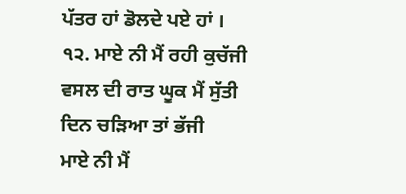ਪੱਤਰ ਹਾਂ ਡੋਲਦੇ ਪਏ ਹਾਂ ।
੧੨. ਮਾਏ ਨੀ ਮੈਂ ਰਹੀ ਕੁਚੱਜੀ
ਵਸਲ ਦੀ ਰਾਤ ਘੂਕ ਮੈਂ ਸੁੱਤੀ
ਦਿਨ ਚੜਿਆ ਤਾਂ ਭੱਜੀ
ਮਾਏ ਨੀ ਮੈਂ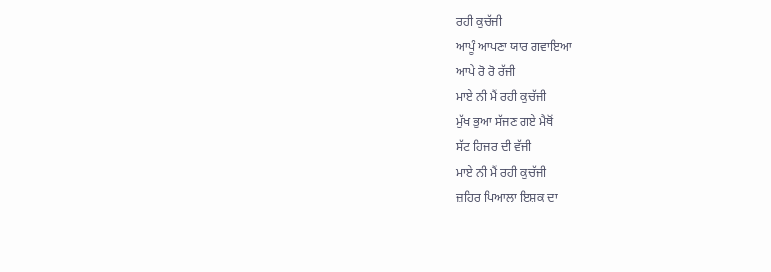ਰਹੀ ਕੁਚੱਜੀ
ਆਪੂੰ ਆਪਣਾ ਯਾਰ ਗਵਾਇਆ
ਆਪੇ ਰੋ ਰੋ ਰੱਜੀ
ਮਾਏ ਨੀ ਮੈਂ ਰਹੀ ਕੁਚੱਜੀ
ਮੁੱਖ ਭੁਆ ਸੱਜਣ ਗਏ ਮੈਥੋਂ
ਸੱਟ ਹਿਜਰ ਦੀ ਵੱਜੀ
ਮਾਏ ਨੀ ਮੈਂ ਰਹੀ ਕੁਚੱਜੀ
ਜ਼ਹਿਰ ਪਿਆਲਾ ਇਸ਼ਕ ਦਾ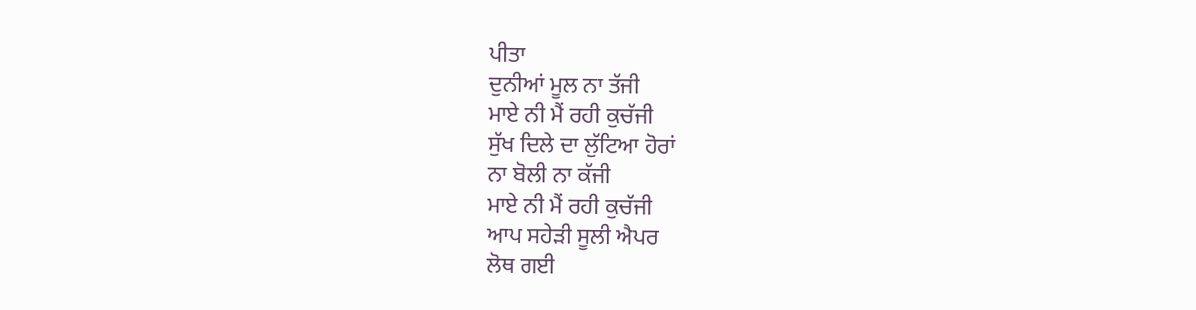ਪੀਤਾ
ਦੁਨੀਆਂ ਮੂਲ ਨਾ ਤੱਜੀ
ਮਾਏ ਨੀ ਮੈਂ ਰਹੀ ਕੁਚੱਜੀ
ਸੁੱਖ ਦਿਲੇ ਦਾ ਲੁੱਟਿਆ ਹੋਰਾਂ
ਨਾ ਬੋਲੀ ਨਾ ਕੱਜੀ
ਮਾਏ ਨੀ ਮੈਂ ਰਹੀ ਕੁਚੱਜੀ
ਆਪ ਸਹੇੜੀ ਸੂਲੀ ਐਪਰ
ਲੋਥ ਗਈ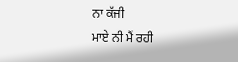ਨਾ ਕੱਜੀ
ਮਾਏ ਨੀ ਮੈਂ ਰਹੀ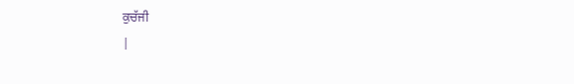ਕੁਚੱਜੀ
|